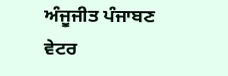ਅੰਜੂਜੀਤ ਪੰਜਾਬਣ
ਵੇਟਰ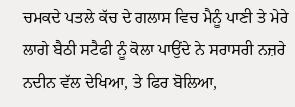ਚਮਕਦੇ ਪਤਲੇ ਕੱਚ ਦੇ ਗਲਾਸ ਵਿਚ ਮੈਨੂੰ ਪਾਣੀ ਤੇ ਮੇਰੇ ਲਾਗੇ ਬੈਠੀ ਸਟੈਫੀ ਨੂੰ ਕੋਲਾ ਪਾਉਂਦੇ ਨੇ ਸਰਾਸਰੀ ਨਜ਼ਰੇ ਨਦੀਨ ਵੱਲ ਦੇਖਿਆ, ਤੇ ਫਿਰ ਬੋਲਿਆ,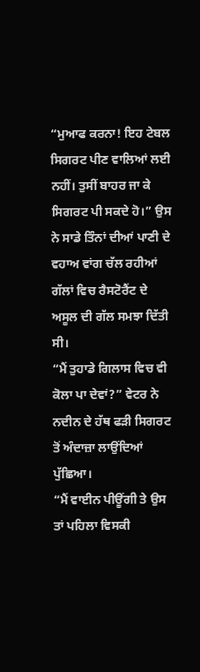“ਮੁਆਫ ਕਰਨਾ! ਇਹ ਟੇਬਲ ਸਿਗਰਟ ਪੀਣ ਵਾਲਿਆਂ ਲਈ ਨਹੀਂ। ਤੁਸੀਂ ਬਾਹਰ ਜਾ ਕੇ ਸਿਗਰਟ ਪੀ ਸਕਦੇ ਹੋ।” ਉਸ ਨੇ ਸਾਡੇ ਤਿੰਨਾਂ ਦੀਆਂ ਪਾਣੀ ਦੇ ਵਹਾਅ ਵਾਂਗ ਚੱਲ ਰਹੀਆਂ ਗੱਲਾਂ ਵਿਚ ਰੈਸਟੋਰੈਂਟ ਦੇ ਅਸੂਲ ਦੀ ਗੱਲ ਸਮਝਾ ਦਿੱਤੀ ਸੀ।
“ਮੈਂ ਤੁਹਾਡੇ ਗਿਲਾਸ ਵਿਚ ਵੀ ਕੋਲਾ ਪਾ ਦੇਵਾਂ?” ਵੇਟਰ ਨੇ ਨਦੀਨ ਦੇ ਹੱਥ ਫੜੀ ਸਿਗਰਟ ਤੋਂ ਅੰਦਾਜ਼ਾ ਲਾਉਂਦਿਆਂ ਪੁੱਛਿਆ।
“ਮੈਂ ਵਾਈਨ ਪੀਊਂਗੀ ਤੇ ਉਸ ਤਾਂ ਪਹਿਲਾ ਵਿਸਕੀ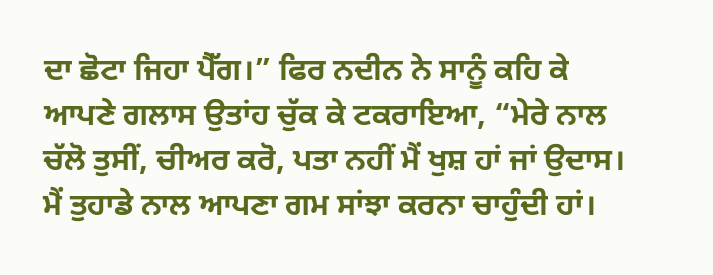ਦਾ ਛੋਟਾ ਜਿਹਾ ਪੈੱਗ।” ਫਿਰ ਨਦੀਨ ਨੇ ਸਾਨੂੰ ਕਹਿ ਕੇ ਆਪਣੇ ਗਲਾਸ ਉਤਾਂਹ ਚੁੱਕ ਕੇ ਟਕਰਾਇਆ, “ਮੇਰੇ ਨਾਲ ਚੱਲੋ ਤੁਸੀਂ, ਚੀਅਰ ਕਰੋ, ਪਤਾ ਨਹੀਂ ਮੈਂ ਖੁਸ਼ ਹਾਂ ਜਾਂ ਉਦਾਸ। ਮੈਂ ਤੁਹਾਡੇ ਨਾਲ ਆਪਣਾ ਗਮ ਸਾਂਝਾ ਕਰਨਾ ਚਾਹੁੰਦੀ ਹਾਂ।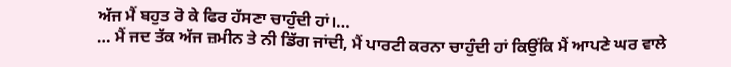ਅੱਜ ਮੈਂ ਬਹੁਤ ਰੋ ਕੇ ਫਿਰ ਹੱਸਣਾ ਚਾਹੁੰਦੀ ਹਾਂ।…
… ਮੈਂ ਜਦ ਤੱਕ ਅੱਜ ਜ਼ਮੀਨ ਤੇ ਨੀ ਡਿੱਗ ਜਾਂਦੀ, ਮੈਂ ਪਾਰਟੀ ਕਰਨਾ ਚਾਹੁੰਦੀ ਹਾਂ ਕਿਉਂਕਿ ਮੈਂ ਆਪਣੇ ਘਰ ਵਾਲੇ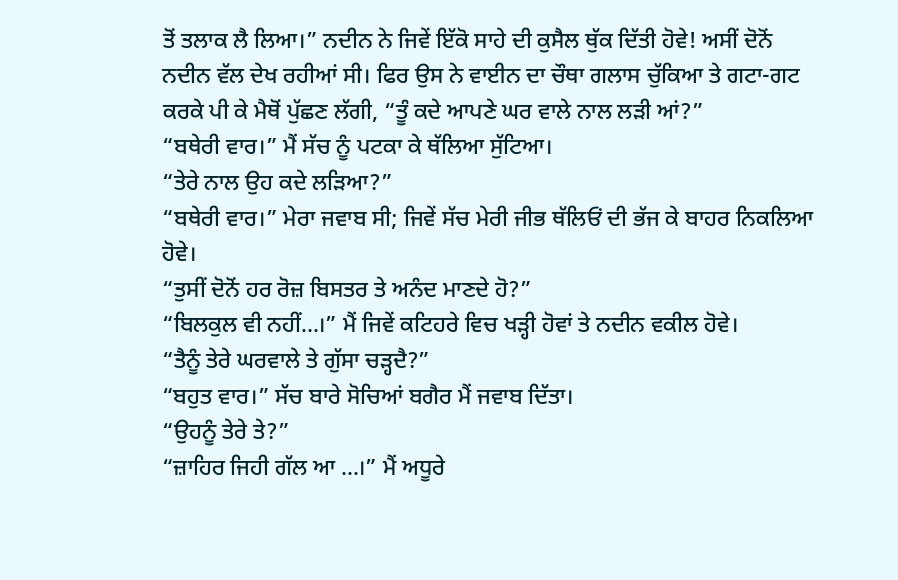ਤੋਂ ਤਲਾਕ ਲੈ ਲਿਆ।” ਨਦੀਨ ਨੇ ਜਿਵੇਂ ਇੱਕੋ ਸਾਹੇ ਦੀ ਕੁਸੈਲ ਥੁੱਕ ਦਿੱਤੀ ਹੋਵੇ! ਅਸੀਂ ਦੋਨੋਂ ਨਦੀਨ ਵੱਲ ਦੇਖ ਰਹੀਆਂ ਸੀ। ਫਿਰ ਉਸ ਨੇ ਵਾਈਨ ਦਾ ਚੌਥਾ ਗਲਾਸ ਚੁੱਕਿਆ ਤੇ ਗਟਾ-ਗਟ ਕਰਕੇ ਪੀ ਕੇ ਮੈਥੋਂ ਪੁੱਛਣ ਲੱਗੀ, “ਤੂੰ ਕਦੇ ਆਪਣੇ ਘਰ ਵਾਲੇ ਨਾਲ ਲੜੀ ਆਂ?”
“ਬਥੇਰੀ ਵਾਰ।” ਮੈਂ ਸੱਚ ਨੂੰ ਪਟਕਾ ਕੇ ਥੱਲਿਆ ਸੁੱਟਿਆ।
“ਤੇਰੇ ਨਾਲ ਉਹ ਕਦੇ ਲੜਿਆ?”
“ਬਥੇਰੀ ਵਾਰ।” ਮੇਰਾ ਜਵਾਬ ਸੀ; ਜਿਵੇਂ ਸੱਚ ਮੇਰੀ ਜੀਭ ਥੱਲਿਓਂ ਦੀ ਭੱਜ ਕੇ ਬਾਹਰ ਨਿਕਲਿਆ ਹੋਵੇ।
“ਤੁਸੀਂ ਦੋਨੋਂ ਹਰ ਰੋਜ਼ ਬਿਸਤਰ ਤੇ ਅਨੰਦ ਮਾਣਦੇ ਹੋ?”
“ਬਿਲਕੁਲ ਵੀ ਨਹੀਂ…।” ਮੈਂ ਜਿਵੇਂ ਕਟਿਹਰੇ ਵਿਚ ਖੜ੍ਹੀ ਹੋਵਾਂ ਤੇ ਨਦੀਨ ਵਕੀਲ ਹੋਵੇ।
“ਤੈਨੂੰ ਤੇਰੇ ਘਰਵਾਲੇ ਤੇ ਗੁੱਸਾ ਚੜ੍ਹਦੈ?”
“ਬਹੁਤ ਵਾਰ।” ਸੱਚ ਬਾਰੇ ਸੋਚਿਆਂ ਬਗੈਰ ਮੈਂ ਜਵਾਬ ਦਿੱਤਾ।
“ਉਹਨੂੰ ਤੇਰੇ ਤੇ?”
“ਜ਼ਾਹਿਰ ਜਿਹੀ ਗੱਲ ਆ …।” ਮੈਂ ਅਧੂਰੇ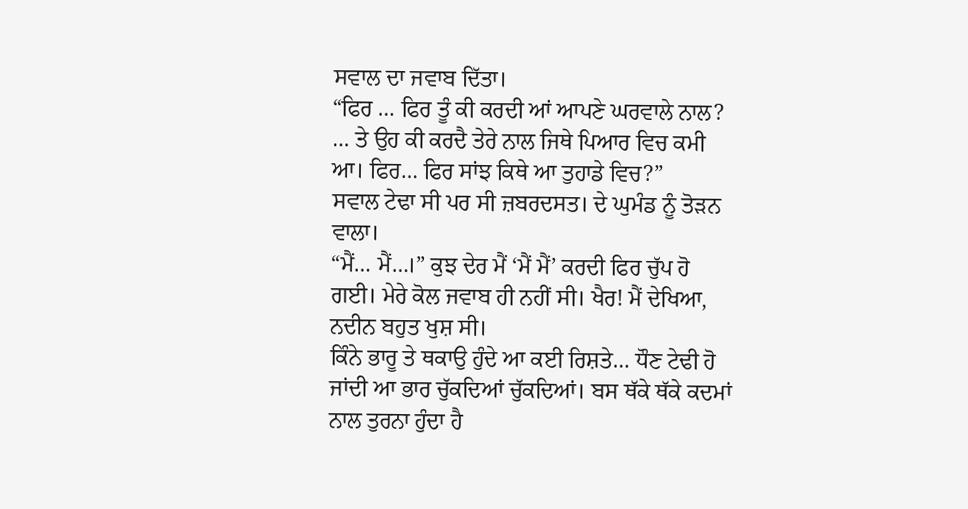ਸਵਾਲ ਦਾ ਜਵਾਬ ਦਿੱਤਾ।
“ਫਿਰ … ਫਿਰ ਤੂੰ ਕੀ ਕਰਦੀ ਆਂ ਆਪਣੇ ਘਰਵਾਲੇ ਨਾਲ? … ਤੇ ਉਹ ਕੀ ਕਰਦੈ ਤੇਰੇ ਨਾਲ ਜਿਥੇ ਪਿਆਰ ਵਿਚ ਕਮੀ ਆ। ਫਿਰ… ਫਿਰ ਸਾਂਝ ਕਿਥੇ ਆ ਤੁਹਾਡੇ ਵਿਚ?”
ਸਵਾਲ ਟੇਢਾ ਸੀ ਪਰ ਸੀ ਜ਼ਬਰਦਸਤ। ਦੇ ਘੁਮੰਡ ਨੂੰ ਤੋੜਨ ਵਾਲਾ।
“ਮੈਂ… ਮੈਂ…।” ਕੁਝ ਦੇਰ ਮੈਂ ‘ਮੈਂ ਮੈਂ’ ਕਰਦੀ ਫਿਰ ਚੁੱਪ ਹੋ ਗਈ। ਮੇਰੇ ਕੋਲ ਜਵਾਬ ਹੀ ਨਹੀਂ ਸੀ। ਖੈਰ! ਮੈਂ ਦੇਖਿਆ, ਨਦੀਨ ਬਹੁਤ ਖੁਸ਼ ਸੀ।
ਕਿੰਨੇ ਭਾਰੂ ਤੇ ਥਕਾਉ ਹੁੰਦੇ ਆ ਕਈ ਰਿਸ਼ਤੇ… ਧੌਣ ਟੇਢੀ ਹੋ ਜਾਂਦੀ ਆ ਭਾਰ ਚੁੱਕਦਿਆਂ ਚੁੱਕਦਿਆਂ। ਬਸ ਥੱਕੇ ਥੱਕੇ ਕਦਮਾਂ ਨਾਲ ਤੁਰਨਾ ਹੁੰਦਾ ਹੈ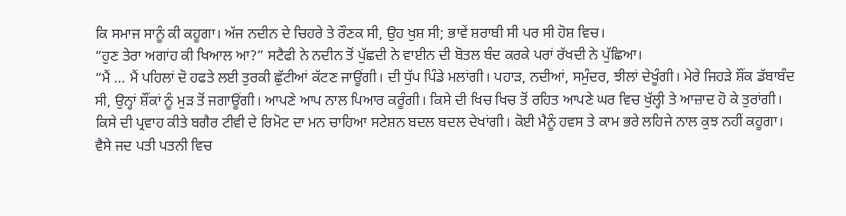ਕਿ ਸਮਾਜ ਸਾਨੂੰ ਕੀ ਕਹੂਗਾ। ਅੱਜ ਨਦੀਨ ਦੇ ਚਿਹਰੇ ਤੇ ਰੌਣਕ ਸੀ, ਉਹ ਖੁਸ਼ ਸੀ; ਭਾਵੇਂ ਸ਼ਰਾਬੀ ਸੀ ਪਰ ਸੀ ਹੋਸ਼ ਵਿਚ।
“ਹੁਣ ਤੇਰਾ ਅਗਾਂਹ ਕੀ ਖਿਆਲ ਆ?” ਸਟੈਫੀ ਨੇ ਨਦੀਨ ਤੋਂ ਪੁੱਛਦੀ ਨੇ ਵਾਈਨ ਦੀ ਬੋਤਲ ਬੰਦ ਕਰਕੇ ਪਰਾਂ ਰੱਖਦੀ ਨੇ ਪੁੱਛਿਆ।
“ਮੈਂ … ਮੈਂ ਪਹਿਲਾਂ ਦੋ ਹਫਤੇ ਲਈ ਤੁਰਕੀ ਛੁੱਟੀਆਂ ਕੱਟਣ ਜਾਊਂਗੀ। ਦੀ ਧੁੱਪ ਪਿੰਡੇ ਮਲਾਂਗੀ। ਪਹਾੜ, ਨਦੀਆਂ, ਸਮੁੰਦਰ, ਝੀਲਾਂ ਦੇਖੂੰਗੀ। ਮੇਰੇ ਜਿਹੜੇ ਸ਼ੌਂਕ ਡੱਬਾਬੰਦ ਸੀ, ਉਨ੍ਹਾਂ ਸ਼ੌਂਕਾਂ ਨੂੰ ਮੁੜ ਤੋਂ ਜਗਾਊਂਗੀ। ਆਪਣੇ ਆਪ ਨਾਲ ਪਿਆਰ ਕਰੂੰਗੀ। ਕਿਸੇ ਦੀ ਖਿਚ ਖਿਚ ਤੋਂ ਰਹਿਤ ਆਪਣੇ ਘਰ ਵਿਚ ਖੁੱਲ੍ਹੀ ਤੇ ਆਜ਼ਾਦ ਹੋ ਕੇ ਤੁਰਾਂਗੀ। ਕਿਸੇ ਦੀ ਪ੍ਰਵਾਹ ਕੀਤੇ ਬਗੈਰ ਟੀਵੀ ਦੇ ਰਿਮੋਟ ਦਾ ਮਨ ਚਾਹਿਆ ਸਟੇਸ਼ਨ ਬਦਲ ਬਦਲ ਦੇਖਾਂਗੀ। ਕੋਈ ਮੈਨੂੰ ਹਵਸ ਤੇ ਕਾਮ ਭਰੇ ਲਹਿਜੇ ਨਾਲ ਕੁਝ ਨਹੀਂ ਕਹੂਗਾ। ਵੈਸੇ ਜਦ ਪਤੀ ਪਤਨੀ ਵਿਚ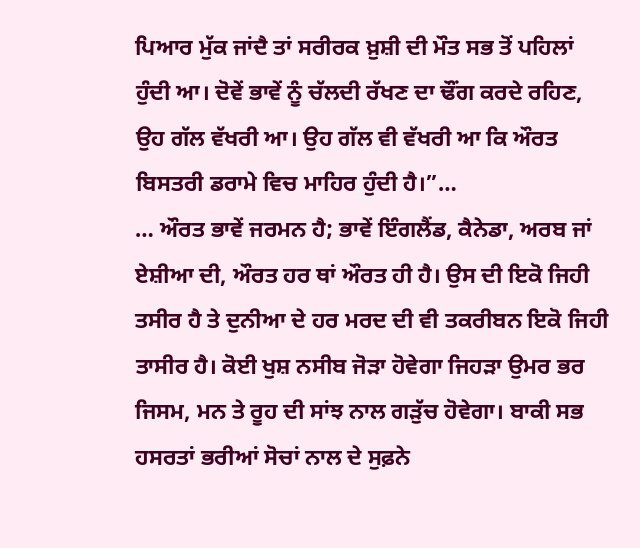ਪਿਆਰ ਮੁੱਕ ਜਾਂਦੈ ਤਾਂ ਸਰੀਰਕ ਖ਼ੁਸ਼ੀ ਦੀ ਮੌਤ ਸਭ ਤੋਂ ਪਹਿਲਾਂ ਹੁੰਦੀ ਆ। ਦੋਵੇਂ ਭਾਵੇਂ ਨੂੰ ਚੱਲਦੀ ਰੱਖਣ ਦਾ ਢੌਂਗ ਕਰਦੇ ਰਹਿਣ, ਉਹ ਗੱਲ ਵੱਖਰੀ ਆ। ਉਹ ਗੱਲ ਵੀ ਵੱਖਰੀ ਆ ਕਿ ਔਰਤ ਬਿਸਤਰੀ ਡਰਾਮੇ ਵਿਚ ਮਾਹਿਰ ਹੁੰਦੀ ਹੈ।”…
… ਔਰਤ ਭਾਵੇਂ ਜਰਮਨ ਹੈ; ਭਾਵੇਂ ਇੰਗਲੈਂਡ, ਕੈਨੇਡਾ, ਅਰਬ ਜਾਂ ਏਸ਼ੀਆ ਦੀ, ਔਰਤ ਹਰ ਥਾਂ ਔਰਤ ਹੀ ਹੈ। ਉਸ ਦੀ ਇਕੋ ਜਿਹੀ ਤਸੀਰ ਹੈ ਤੇ ਦੁਨੀਆ ਦੇ ਹਰ ਮਰਦ ਦੀ ਵੀ ਤਕਰੀਬਨ ਇਕੋ ਜਿਹੀ ਤਾਸੀਰ ਹੈ। ਕੋਈ ਖੁਸ਼ ਨਸੀਬ ਜੋੜਾ ਹੋਵੇਗਾ ਜਿਹੜਾ ਉਮਰ ਭਰ ਜਿਸਮ, ਮਨ ਤੇ ਰੂਹ ਦੀ ਸਾਂਝ ਨਾਲ ਗੜੁੱਚ ਹੋਵੇਗਾ। ਬਾਕੀ ਸਭ ਹਸਰਤਾਂ ਭਰੀਆਂ ਸੋਚਾਂ ਨਾਲ ਦੇ ਸੁਫ਼ਨੇ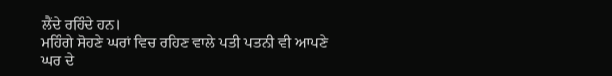ਲੈਂਦੇ ਰਹਿੰਦੇ ਹਨ।
ਮਹਿੰਗੇ ਸੋਹਣੇ ਘਰਾਂ ਵਿਚ ਰਹਿਣ ਵਾਲੇ ਪਤੀ ਪਤਨੀ ਵੀ ਆਪਣੇ ਘਰ ਦੇ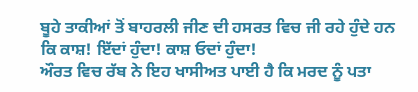ਬੂਹੇ ਤਾਕੀਆਂ ਤੋਂ ਬਾਹਰਲੀ ਜੀਣ ਦੀ ਹਸਰਤ ਵਿਚ ਜੀ ਰਹੇ ਹੁੰਦੇ ਹਨ ਕਿ ਕਾਸ਼! ਇੱਦਾਂ ਹੁੰਦਾ! ਕਾਸ਼ ਓਦਾਂ ਹੁੰਦਾ!
ਔਰਤ ਵਿਚ ਰੱਬ ਨੇ ਇਹ ਖਾਸੀਅਤ ਪਾਈ ਹੈ ਕਿ ਮਰਦ ਨੂੰ ਪਤਾ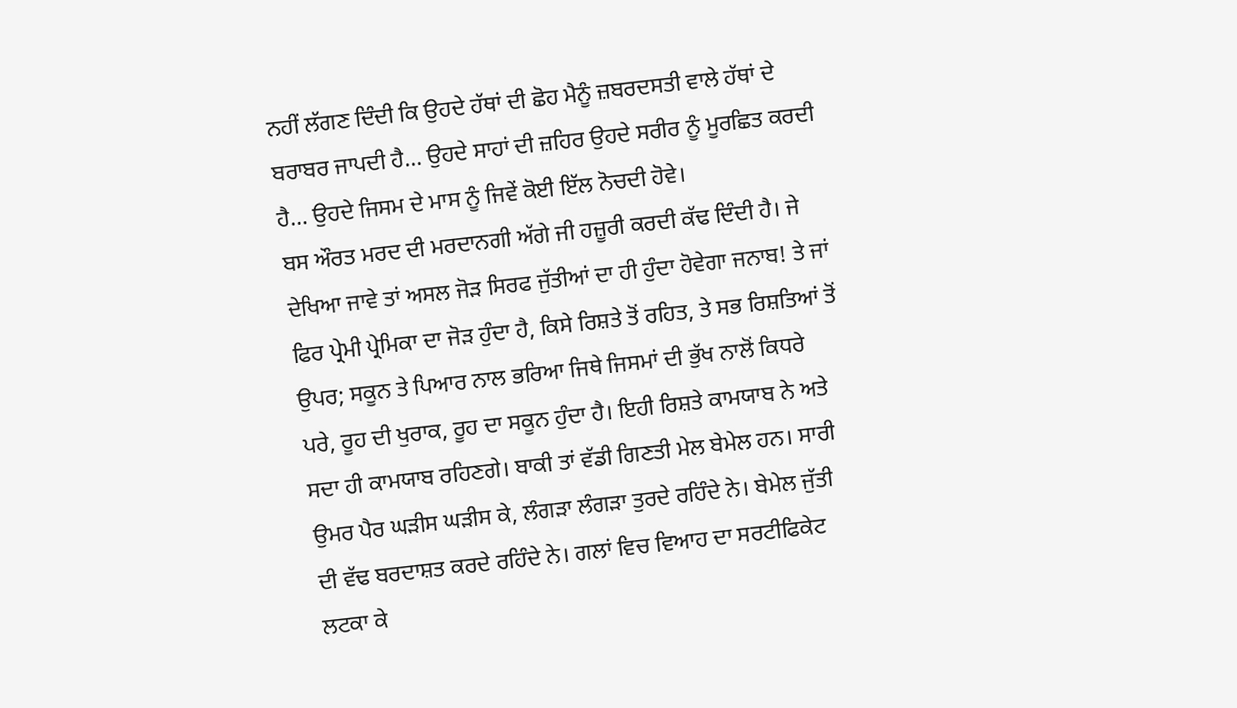ਨਹੀਂ ਲੱਗਣ ਦਿੰਦੀ ਕਿ ਉਹਦੇ ਹੱਥਾਂ ਦੀ ਛੋਹ ਮੈਨੂੰ ਜ਼ਬਰਦਸਤੀ ਵਾਲੇ ਹੱਥਾਂ ਦੇ ਬਰਾਬਰ ਜਾਪਦੀ ਹੈ… ਉਹਦੇ ਸਾਹਾਂ ਦੀ ਜ਼ਹਿਰ ਉਹਦੇ ਸਰੀਰ ਨੂੰ ਮੂਰਛਿਤ ਕਰਦੀ ਹੈ… ਉਹਦੇ ਜਿਸਮ ਦੇ ਮਾਸ ਨੂੰ ਜਿਵੇਂ ਕੋਈ ਇੱਲ ਨੋਚਦੀ ਹੋਵੇ।
ਬਸ ਔਰਤ ਮਰਦ ਦੀ ਮਰਦਾਨਗੀ ਅੱਗੇ ਜੀ ਹਜ਼ੂਰੀ ਕਰਦੀ ਕੱਢ ਦਿੰਦੀ ਹੈ। ਜੇ ਦੇਖਿਆ ਜਾਵੇ ਤਾਂ ਅਸਲ ਜੋੜ ਸਿਰਫ ਜੁੱਤੀਆਂ ਦਾ ਹੀ ਹੁੰਦਾ ਹੋਵੇਗਾ ਜਨਾਬ! ਤੇ ਜਾਂ ਫਿਰ ਪ੍ਰੇਮੀ ਪ੍ਰੇਮਿਕਾ ਦਾ ਜੋੜ ਹੁੰਦਾ ਹੈ, ਕਿਸੇ ਰਿਸ਼ਤੇ ਤੋਂ ਰਹਿਤ, ਤੇ ਸਭ ਰਿਸ਼ਤਿਆਂ ਤੋਂ ਉਪਰ; ਸਕੂਨ ਤੇ ਪਿਆਰ ਨਾਲ ਭਰਿਆ ਜਿਥੇ ਜਿਸਮਾਂ ਦੀ ਭੁੱਖ ਨਾਲੋਂ ਕਿਧਰੇ ਪਰੇ, ਰੂਹ ਦੀ ਖੁਰਾਕ, ਰੂਹ ਦਾ ਸਕੂਨ ਹੁੰਦਾ ਹੈ। ਇਹੀ ਰਿਸ਼ਤੇ ਕਾਮਯਾਬ ਨੇ ਅਤੇ ਸਦਾ ਹੀ ਕਾਮਯਾਬ ਰਹਿਣਗੇ। ਬਾਕੀ ਤਾਂ ਵੱਡੀ ਗਿਣਤੀ ਮੇਲ ਬੇਮੇਲ ਹਨ। ਸਾਰੀ ਉਮਰ ਪੈਰ ਘੜੀਸ ਘੜੀਸ ਕੇ, ਲੰਗੜਾ ਲੰਗੜਾ ਤੁਰਦੇ ਰਹਿੰਦੇ ਨੇ। ਬੇਮੇਲ ਜੁੱਤੀ ਦੀ ਵੱਢ ਬਰਦਾਸ਼ਤ ਕਰਦੇ ਰਹਿੰਦੇ ਨੇ। ਗਲਾਂ ਵਿਚ ਵਿਆਹ ਦਾ ਸਰਟੀਫਿਕੇਟ ਲਟਕਾ ਕੇ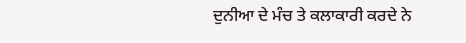ਦੁਨੀਆ ਦੇ ਮੰਚ ਤੇ ਕਲਾਕਾਰੀ ਕਰਦੇ ਨੇ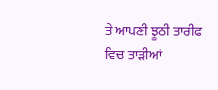ਤੇ ਆਪਣੀ ਝੂਠੀ ਤਾਰੀਫ ਵਿਚ ਤਾੜੀਆਂ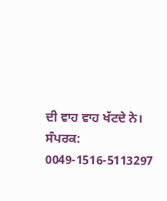ਦੀ ਵਾਹ ਵਾਹ ਖੱਟਦੇ ਨੇ।
ਸੰਪਰਕ: 0049-1516-5113297